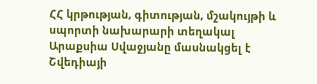ՀՀ կրթության, գիտության, մշակույթի և սպորտի նախարարի տեղակալ Արաքսիա Սվաջյանը մասնակցել է Շվեդիայի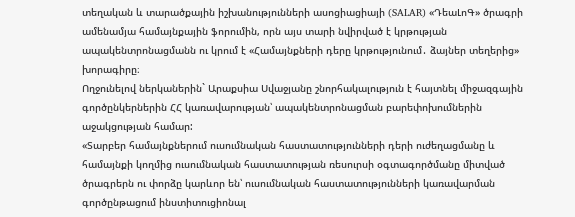տեղական և տարածքային իշխանությունների ասոցիացիայի (SALAR) «ԴեաԼոԳ» ծրագրի ամենամյա համայնքային ֆորումին, որն այս տարի նվիրված է կրթության ապակենտրոնացմանն ու կրում է «Համայնքների դերը կրթությունում․ ձայներ տեղերից» խորագիրը։
Ողջունելով ներկաներին` Արաքսիա Սվաջյանը շնորհակալություն է հայտնել միջազգային գործընկերներին ՀՀ կառավարության՝ ապակենտրոնացման բարեփոխումներին աջակցության համար:
«Տարբեր համայնքներում ուսումնական հաստատությունների դերի ուժեղացմանը և համայնքի կողմից ուսումնական հաստատության ռեսուրսի օգտագործմանը միտված ծրագրերն ու փորձը կարևոր են՝ ուսումնական հաստատությունների կառավարման գործընթացում ինստիտուցիոնալ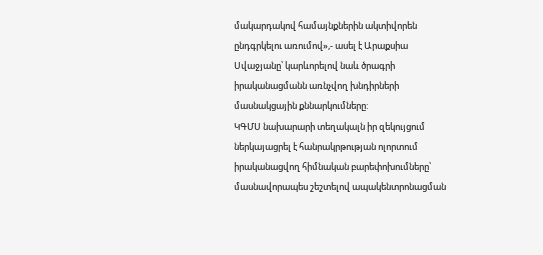մակարդակով համայնքներին ակտիվորեն ընդգրկելու առումով»,- ասել է Արաքսիա Սվաջյանը՝ կարևորելով նաև ծրագրի իրականացմանն առնչվող խնդիրների մասնակցային քննարկումները:
ԿԳՄՍ նախարարի տեղակալն իր զեկույցում ներկայացրել է հանրակրթության ոլորտում իրականացվող հիմնական բարեփոխումները՝ մասնավորապես շեշտելով ապակենտրոնացման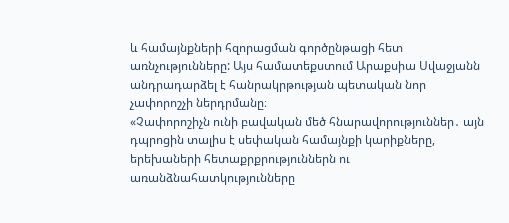և համայնքների հզորացման գործընթացի հետ առնչությունները: Այս համատեքստում Արաքսիա Սվաջյանն անդրադարձել է հանրակրթության պետական նոր չափորոշչի ներդրմանը։
«Չափորոշիչն ունի բավական մեծ հնարավորություններ․ այն դպրոցին տալիս է սեփական համայնքի կարիքները, երեխաների հետաքրքրություններն ու առանձնահատկությունները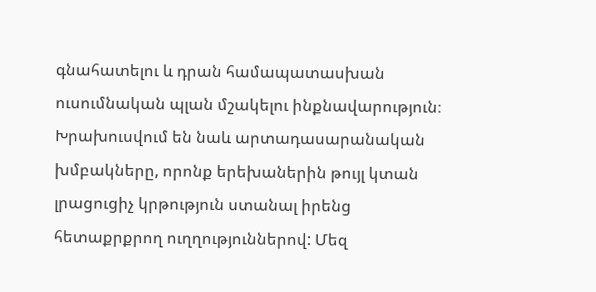գնահատելու և դրան համապատասխան ուսումնական պլան մշակելու ինքնավարություն։ Խրախուսվում են նաև արտադասարանական խմբակները, որոնք երեխաներին թույլ կտան լրացուցիչ կրթություն ստանալ իրենց հետաքրքրող ուղղություններով: Մեզ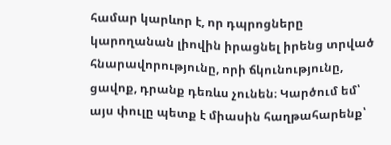համար կարևոր է, որ դպրոցները կարողանան լիովին իրացնել իրենց տրված հնարավորությունը, որի ճկունությունը, ցավոք, դրանք դեռևս չունեն։ Կարծում եմ՝ այս փուլը պետք է միասին հաղթահարենք՝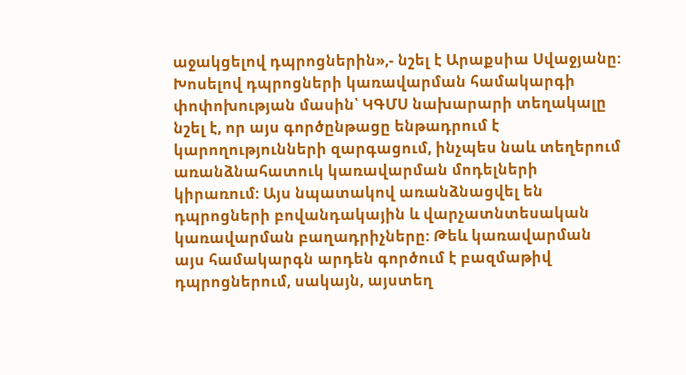աջակցելով դպրոցներին»,- նշել է Արաքսիա Սվաջյանը:
Խոսելով դպրոցների կառավարման համակարգի փոփոխության մասին՝ ԿԳՄՍ նախարարի տեղակալը նշել է, որ այս գործընթացը ենթադրում է կարողությունների զարգացում, ինչպես նաև տեղերում առանձնահատուկ կառավարման մոդելների կիրառում: Այս նպատակով առանձնացվել են դպրոցների բովանդակային և վարչատնտեսական կառավարման բաղադրիչները: Թեև կառավարման այս համակարգն արդեն գործում է բազմաթիվ դպրոցներում, սակայն, այստեղ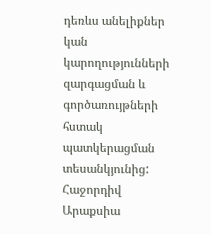դեռևս անելիքներ կան կարողությունների զարգացման և գործառույթների հստակ պատկերացման տեսանկյունից:
Հաջորդիվ Արաքսիա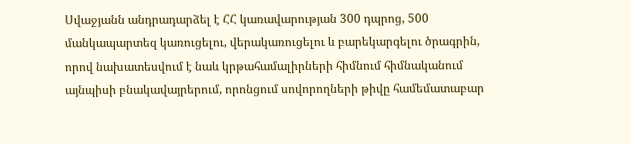Սվաջյանն անդրադարձել է ՀՀ կառավարության 300 դպրոց, 500 մանկապարտեզ կառուցելու, վերակառուցելու և բարեկարգելու ծրագրին, որով նախատեսվում է նաև կրթահամալիրների հիմնում հիմնականում այնպիսի բնակավայրերում, որոնցում սովորողների թիվը համեմատաբար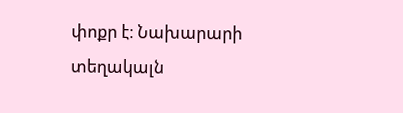փոքր է։ Նախարարի տեղակալն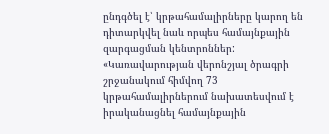ընդգծել է՝ կրթահամալիրները կարող են դիտարկվել նաև որպես համայնքային զարգացման կենտրոններ:
«Կառավարության վերոնշյալ ծրագրի շրջանակում հիմվող 73 կրթահամալիրներում նախատեսվում է իրականացնել համայնքային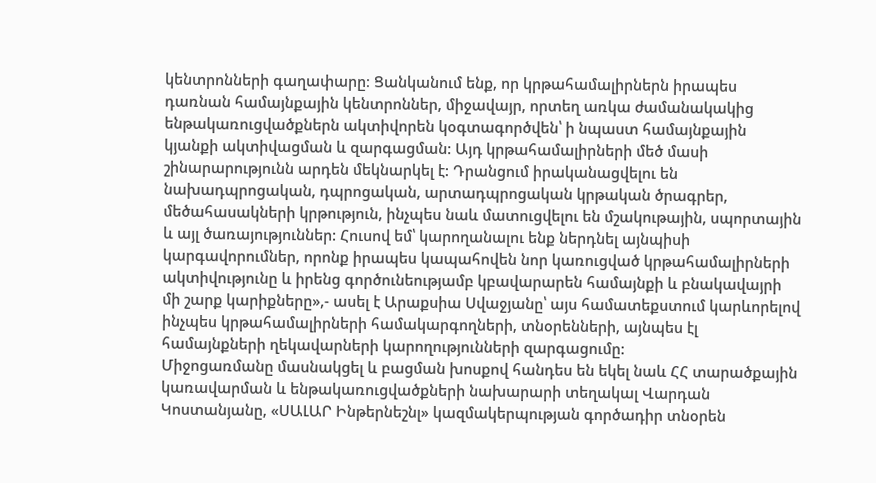կենտրոնների գաղափարը։ Ցանկանում ենք, որ կրթահամալիրներն իրապես դառնան համայնքային կենտրոններ, միջավայր, որտեղ առկա ժամանակակից ենթակառուցվածքներն ակտիվորեն կօգտագործվեն՝ ի նպաստ համայնքային կյանքի ակտիվացման և զարգացման: Այդ կրթահամալիրների մեծ մասի շինարարությունն արդեն մեկնարկել է: Դրանցում իրականացվելու են նախադպրոցական, դպրոցական, արտադպրոցական կրթական ծրագրեր, մեծահասակների կրթություն, ինչպես նաև մատուցվելու են մշակութային, սպորտային և այլ ծառայություններ: Հուսով եմ՝ կարողանալու ենք ներդնել այնպիսի կարգավորումներ, որոնք իրապես կապահովեն նոր կառուցված կրթահամալիրների ակտիվությունը և իրենց գործունեությամբ կբավարարեն համայնքի և բնակավայրի մի շարք կարիքները»,- ասել է Արաքսիա Սվաջյանը՝ այս համատեքստում կարևորելով ինչպես կրթահամալիրների համակարգողների, տնօրենների, այնպես էլ համայնքների ղեկավարների կարողությունների զարգացումը:
Միջոցառմանը մասնակցել և բացման խոսքով հանդես են եկել նաև ՀՀ տարածքային կառավարման և ենթակառուցվածքների նախարարի տեղակալ Վարդան Կոստանյանը, «ՍԱԼԱՐ Ինթերնեշնլ» կազմակերպության գործադիր տնօրեն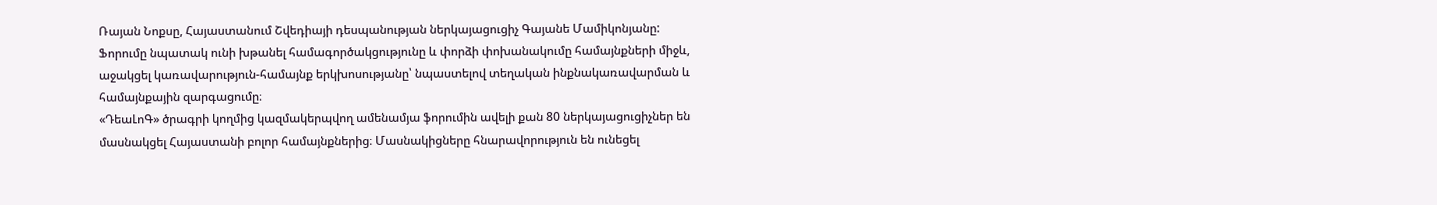Ռայան Նոքսը, Հայաստանում Շվեդիայի դեսպանության ներկայացուցիչ Գայանե Մամիկոնյանը:
Ֆորումը նպատակ ունի խթանել համագործակցությունը և փորձի փոխանակումը համայնքների միջև, աջակցել կառավարություն-համայնք երկխոսությանը՝ նպաստելով տեղական ինքնակառավարման և համայնքային զարգացումը։
«ԴեաԼոԳ» ծրագրի կողմից կազմակերպվող ամենամյա ֆորումին ավելի քան 80 ներկայացուցիչներ են մասնակցել Հայաստանի բոլոր համայնքներից։ Մասնակիցները հնարավորություն են ունեցել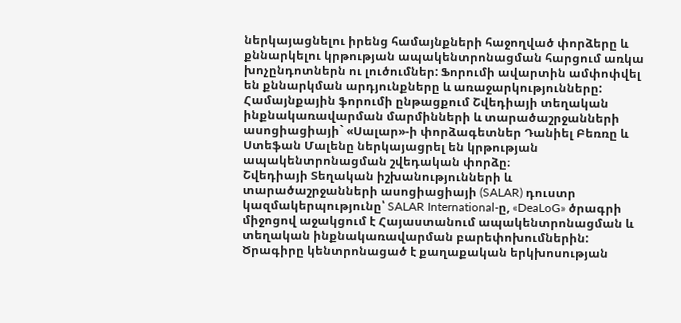ներկայացնելու իրենց համայնքների հաջողված փորձերը և քննարկելու կրթության ապակենտրոնացման հարցում առկա խոչընդոտներն ու լուծումներ: Ֆորումի ավարտին ամփոփվել են քննարկման արդյունքները և առաջարկությունները:
Համայնքային ֆորումի ընթացքում Շվեդիայի տեղական ինքնակառավարման մարմինների և տարածաշրջանների ասոցիացիայի` «Սալար»-ի փորձագետներ Դանիել Բեռռը և Ստեֆան Մալենը ներկայացրել են կրթության ապակենտրոնացման շվեդական փորձը։
Շվեդիայի Տեղական իշխանությունների և տարածաշրջանների ասոցիացիայի (SALAR) դուստր կազմակերպությունը՝ SALAR International-ը, «DeaLoG» ծրագրի միջոցով աջակցում է Հայաստանում ապակենտրոնացման և տեղական ինքնակառավարման բարեփոխումներին: Ծրագիրը կենտրոնացած է քաղաքական երկխոսության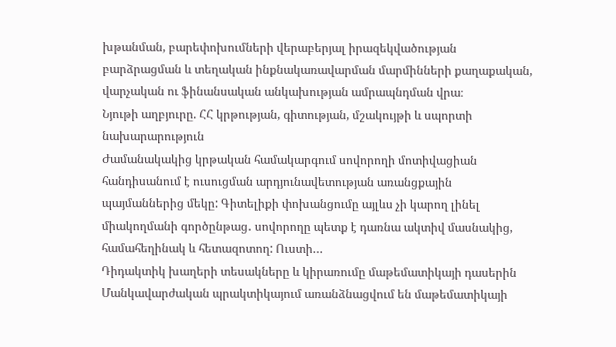խթանման, բարեփոխումների վերաբերյալ իրազեկվածության բարձրացման և տեղական ինքնակառավարման մարմինների քաղաքական, վարչական ու ֆինանսական անկախության ամրապնդման վրա։
Նյութի աղբյուրը. ՀՀ կրթության, գիտության, մշակույթի և սպորտի նախարարություն
Ժամանակակից կրթական համակարգում սովորողի մոտիվացիան հանդիսանում է ուսուցման արդյունավետության առանցքային պայմաններից մեկը: Գիտելիքի փոխանցումը այլևս չի կարող լինել միակողմանի գործընթաց․ սովորողը պետք է դառնա ակտիվ մասնակից, համահեղինակ և հետազոտող: Ուստի…
Դիդակտիկ խաղերի տեսակները և կիրառումը մաթեմատիկայի դասերին Մանկավարժական պրակտիկայում առանձնացվում են մաթեմատիկայի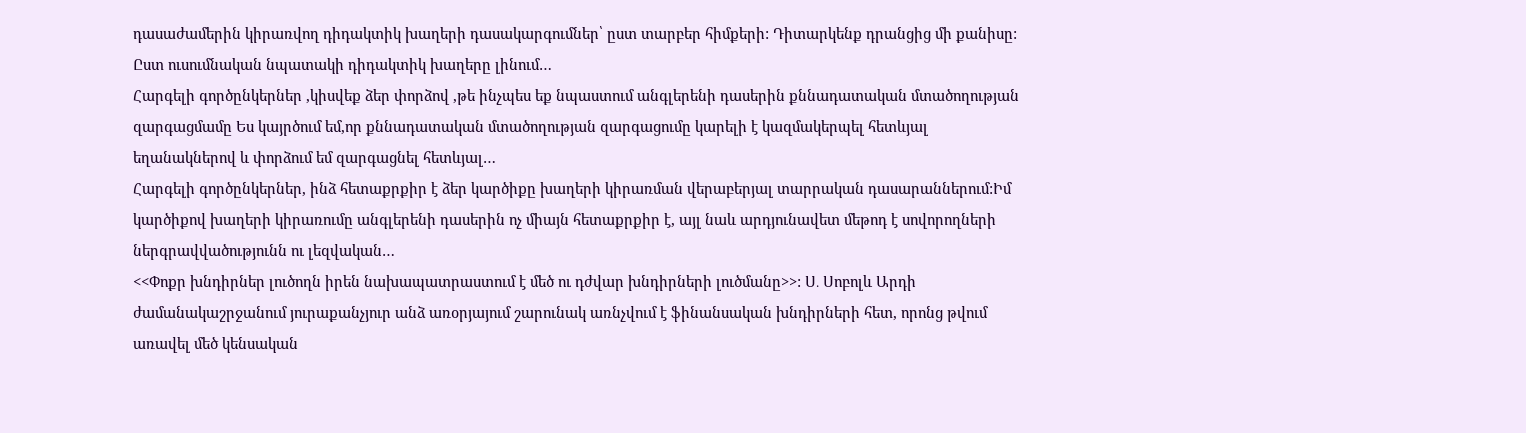դասաժամերին կիրառվող դիդակտիկ խաղերի դասակարգումներ՝ ըստ տարբեր հիմքերի: Դիտարկենք դրանցից մի քանիսը: Ըստ ուսումնական նպատակի դիդակտիկ խաղերը լինում…
Հարգելի գործընկերներ ,կիսվեք ձեր փորձով ,թե ինչպես եք նպաստում անգլերենի դասերին քննադատական մտածողության զարգացմամը Ես կայրծում եմ,որ քննադատական մտածողության զարգացումը կարելի է կազմակերպել հետևյալ եղանակներով և փորձում եմ զարգացնել հետևյալ…
Հարգելի գործընկերներ, ինձ հետաքրքիր է ձեր կարծիքը խաղերի կիրառման վերաբերյալ տարրական դասարաններում:Իմ կարծիքով խաղերի կիրառումը անգլերենի դասերին ոչ միայն հետաքրքիր է, այլ նաև արդյունավետ մեթոդ է սովորողների ներգրավվածությունն ու լեզվական…
<<Փոքր խնդիրներ լուծողն իրեն նախապատրաստում է մեծ ու դժվար խնդիրների լուծմանը>>: Ս․ Սոբոլև Արդի ժամանակաշրջանում յուրաքանչյուր անձ առօրյայում շարունակ առնչվում է ֆինանսական խնդիրների հետ, որոնց թվում առավել մեծ կենսական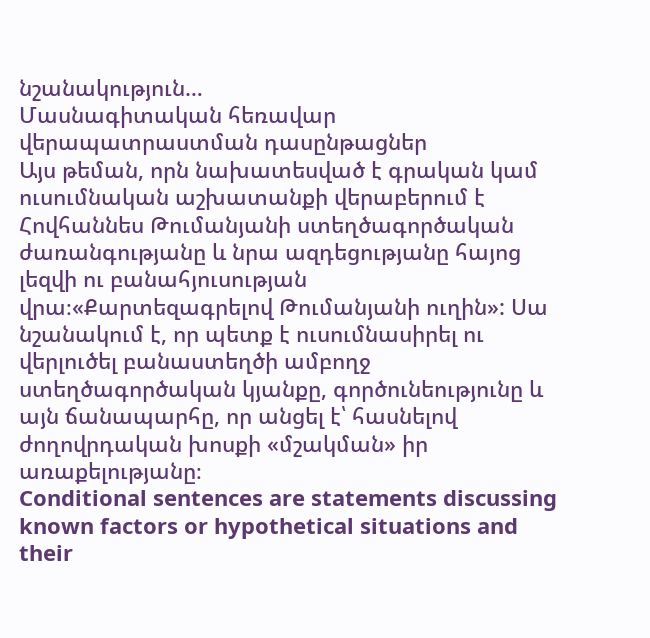նշանակություն…
Մասնագիտական հեռավար վերապատրաստման դասընթացներ
Այս թեման, որն նախատեսված է գրական կամ ուսումնական աշխատանքի վերաբերում է Հովհաննես Թումանյանի ստեղծագործական ժառանգությանը և նրա ազդեցությանը հայոց լեզվի ու բանահյուսության վրա։«Քարտեզագրելով Թումանյանի ուղին»: Սա նշանակում է, որ պետք է ուսումնասիրել ու վերլուծել բանաստեղծի ամբողջ ստեղծագործական կյանքը, գործունեությունը և այն ճանապարհը, որ անցել է՝ հասնելով ժողովրդական խոսքի «մշակման» իր առաքելությանը։
Conditional sentences are statements discussing known factors or hypothetical situations and their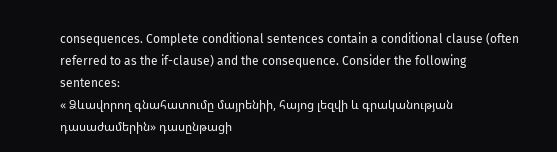consequences. Complete conditional sentences contain a conditional clause (often referred to as the if-clause) and the consequence. Consider the following sentences:
« Ձևավորող գնահատումը մայրենիի, հայոց լեզվի և գրականության դասաժամերին» դասընթացի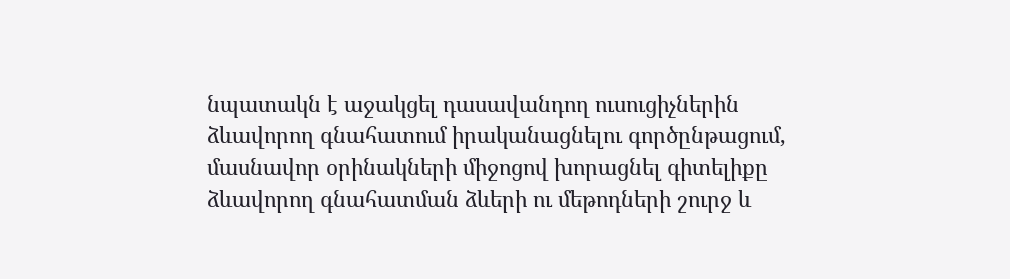նպատակն է աջակցել դասավանդող ուսուցիչներին ձևավորող գնահատում իրականացնելու գործընթացում, մասնավոր օրինակների միջոցով խորացնել գիտելիքը ձևավորող գնահատման ձևերի ու մեթոդների շուրջ և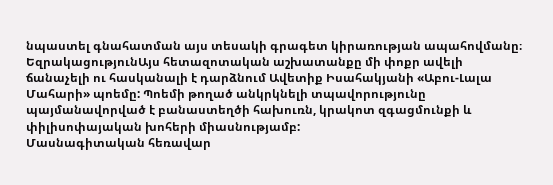նպաստել գնահատման այս տեսակի գրագետ կիրառության ապահովմանը։
ԵզրակացությունԱյս հետազոտական աշխատանքը մի փոքր ավելի ճանաչելի ու հասկանալի է դարձնում Ավետիք Իսահակյանի «Աբու-Լալա Մահարի» պոեմը: Պոեմի թողած անկրկնելի տպավորությունը պայմանավորված է բանաստեղծի հախուռն, կրակոտ զգացմունքի և փիլիսոփայական խոհերի միասնությամբ:
Մասնագիտական հեռավար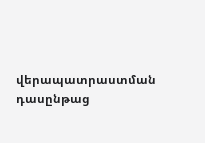վերապատրաստման դասընթաց